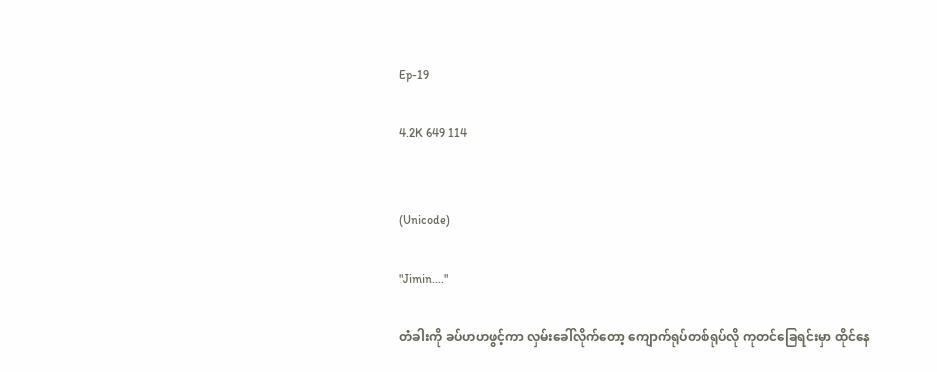Ep-19

4.2K 649 114


(Unicode)

"Jimin...."

တံခါးကို ခပ်ဟဟဖွင့်ကာ လှမ်းခေါ်လိုက်တော့ ကျောက်ရုပ်တစ်ရုပ်လို ကုတင်ခြေရင်းမှာ ထိုင်နေ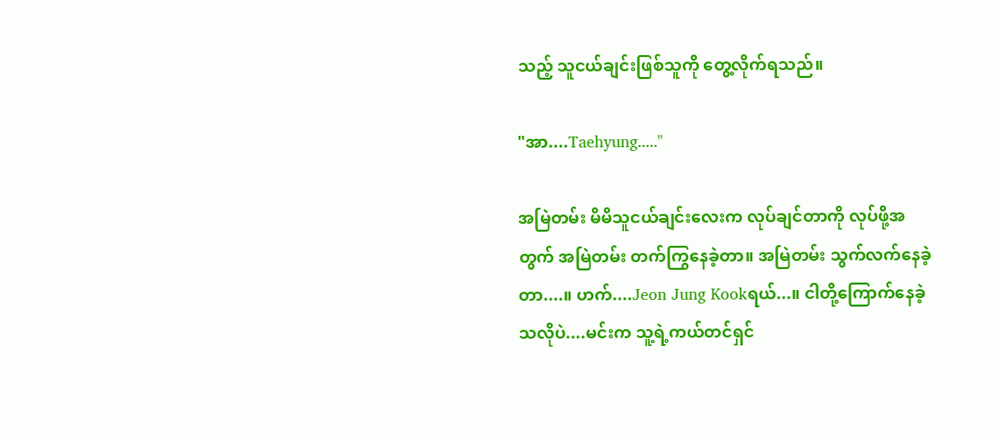သည့် သူငယ်ချင်းဖြစ်သူကို တွေ့လိုက်ရသည်။

"အာ....Taehyung....."

အမြဲတမ်း မိမိသူငယ်ချင်းလေးက လုပ်ချင်တာကို လုပ်ဖို့အတွက် အမြဲတမ်း တက်ကြွနေခဲ့တာ။ အမြဲတမ်း သွက်လက်နေခဲ့တာ....။ ဟက်....Jeon Jung Kookရယ်...။ ငါတို့ကြောက်နေခဲ့သလိုပဲ....မင်းက သူ့ရဲ့ကယ်တင်ရှင်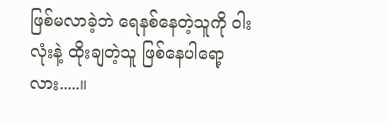ဖြစ်မလာခဲ့ဘဲ ရေနစ်နေတဲ့သူကို ဝါးလုံးနဲ့ ထိုးချတဲ့သူ ဖြစ်နေပါရော့လား.....။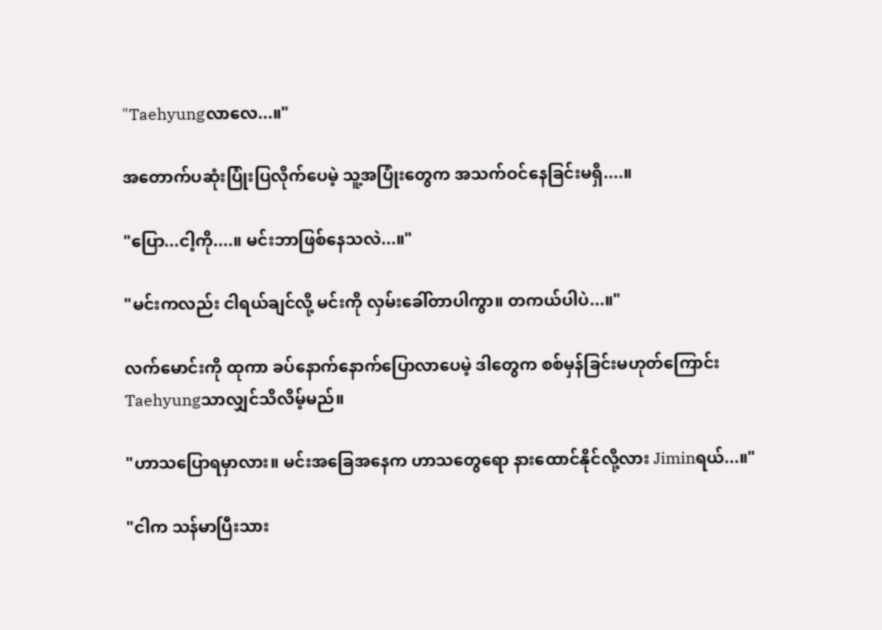"Taehyungလာလေ...။"

အတောက်ပဆုံးပြုံးပြလိုက်ပေမဲ့ သူ့အပြုံးတွေက အသက်ဝင်နေခြင်းမရှိ....။

"ပြော...ငါ့ကို....။ မင်းဘာဖြစ်နေသလဲ...။"

"မင်းကလည်း ငါရယ်ချင်လို့ မင်းကို လှမ်းခေါ်တာပါကွာ။ တကယ်ပါပဲ...။"

လက်မောင်းကို ထုကာ ခပ်နောက်နောက်ပြောလာပေမဲ့ ဒါတွေက စစ်မှန်ခြင်းမဟုတ်ကြောင်း Taehyungသာလျှင်သိလိမ့်မည်။

"ဟာသပြောရမှာလား။ မင်းအခြေအနေက ဟာသတွေရော နားထောင်နိုင်လို့လား Jiminရယ်...။"

"ငါက သန်မာပြီးသား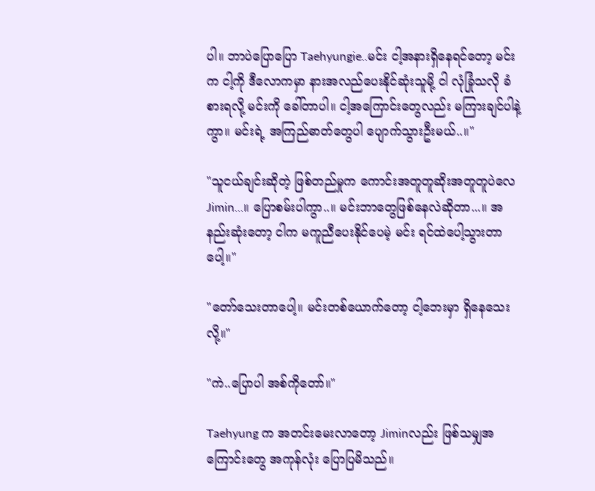ပါ။ ဘာပဲပြောပြော Taehyungie..မင်း ငါ့အ‌နားရှိနေရင်တော့ မင်းက ငါ့ကို ဒီလောကမှာ နားအလည်ပေးနိုင်ဆုံးသူမို့ ငါ လုံခြုံသလို ခံစားရလို့ မင်းကို ခေါ်တာပါ။ ငါ့အကြောင်းတွေလည်း မကြားချင်ပါနဲ့ကွာ။ မင်းရဲ့ အကြည်ဓာတ်တွေပါ ပျောက်သွားဦးမယ်..။"

"သူငယ်ချင်းဆိုတဲ့ ဖြစ်တည်မှုက ကောင်းအတူတူဆိုးအတူတူပဲလေ Jimin...။ ပြောစမ်းပါကွာ..။ မင်းဘာတွေဖြစ်နေလဲဆိုတာ...။ အနည်းဆုံးတော့ ငါက မကူညီ‌ပေးနိုင်ပေမဲ့ မင်း ရင်ထဲပေါ့သွားတာပေါ့။"

"တော်သေးတာပေါ့။ မင်းတစ်ယောက်တော့ ငါ့ဘေးမှာ ရှိနေသေးလို့။"

"ကဲ..ပြောပါ အစ်ကိုတော်။"

Taehyung က အတင်းမေးလာတော့ Jiminလည်း ဖြစ်သမျှအကြောင်းတွေ အကုန်လုံး ပြောပြမိသည်။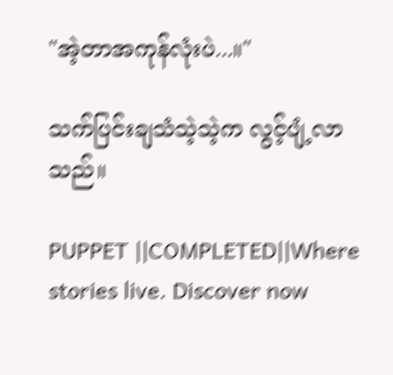"အဲ့တာ‌အကုန်လုံးပဲ...။"

သက်ပြင်းချသံသဲ့သဲ့က လွင့်ပျံ့လာသည်။

PUPPET ||COMPLETED||Where stories live. Discover now